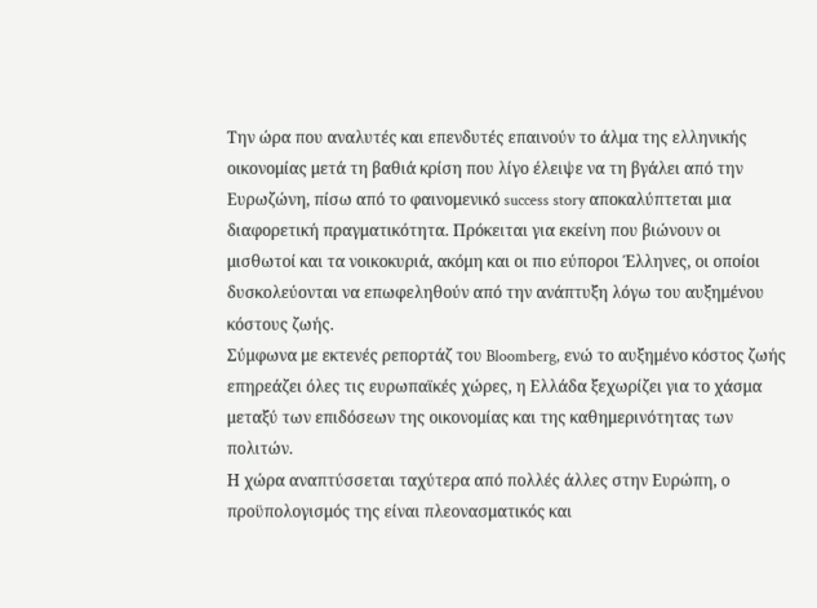Την ώρα που αναλυτές και επενδυτές επαινούν το άλμα της ελληνικής οικονομίας μετά τη βαθιά κρίση που λίγο έλειψε να τη βγάλει από την Ευρωζώνη, πίσω από το φαινομενικό success story αποκαλύπτεται μια διαφορετική πραγματικότητα. Πρόκειται για εκείνη που βιώνουν οι μισθωτοί και τα νοικοκυριά, ακόμη και οι πιο εύποροι Έλληνες, οι οποίοι δυσκολεύονται να επωφεληθούν από την ανάπτυξη λόγω του αυξημένου κόστους ζωής.
Σύμφωνα με εκτενές ρεπορτάζ του Bloomberg, ενώ το αυξημένο κόστος ζωής επηρεάζει όλες τις ευρωπαϊκές χώρες, η Ελλάδα ξεχωρίζει για το χάσμα μεταξύ των επιδόσεων της οικονομίας και της καθημερινότητας των πολιτών.
Η χώρα αναπτύσσεται ταχύτερα από πολλές άλλες στην Ευρώπη, ο προϋπολογισμός της είναι πλεονασματικός και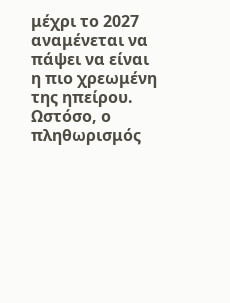μέχρι το 2027 αναμένεται να πάψει να είναι η πιο χρεωμένη της ηπείρου.
Ωστόσο, ο πληθωρισμός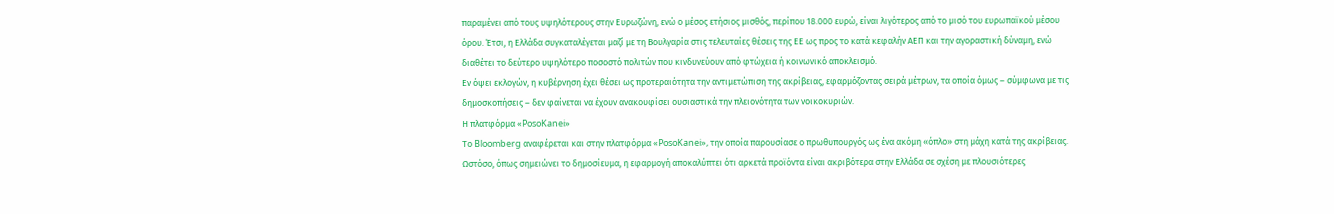παραμένει από τους υψηλότερους στην Ευρωζώνη, ενώ ο μέσος ετήσιος μισθός, περίπου 18.000 ευρώ, είναι λιγότερος από το μισό του ευρωπαϊκού μέσου όρου. Έτσι, η Ελλάδα συγκαταλέγεται μαζί με τη Βουλγαρία στις τελευταίες θέσεις της ΕΕ ως προς το κατά κεφαλήν ΑΕΠ και την αγοραστική δύναμη, ενώ διαθέτει το δεύτερο υψηλότερο ποσοστό πολιτών που κινδυνεύουν από φτώχεια ή κοινωνικό αποκλεισμό.
Εν όψει εκλογών, η κυβέρνηση έχει θέσει ως προτεραιότητα την αντιμετώπιση της ακρίβειας, εφαρμόζοντας σειρά μέτρων, τα οποία όμως – σύμφωνα με τις δημοσκοπήσεις – δεν φαίνεται να έχουν ανακουφίσει ουσιαστικά την πλειονότητα των νοικοκυριών.
Η πλατφόρμα «PosoKanei»
Το Bloomberg αναφέρεται και στην πλατφόρμα «PosoKanei», την οποία παρουσίασε ο πρωθυπουργός ως ένα ακόμη «όπλο» στη μάχη κατά της ακρίβειας.
Ωστόσο, όπως σημειώνει το δημοσίευμα, η εφαρμογή αποκαλύπτει ότι αρκετά προϊόντα είναι ακριβότερα στην Ελλάδα σε σχέση με πλουσιότερες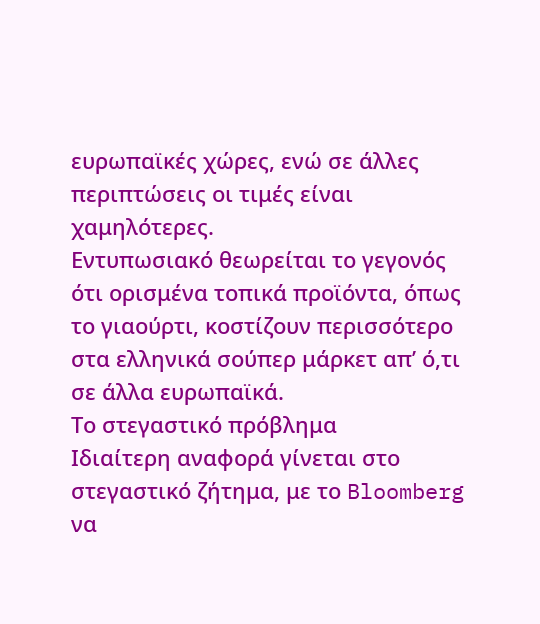ευρωπαϊκές χώρες, ενώ σε άλλες περιπτώσεις οι τιμές είναι χαμηλότερες.
Εντυπωσιακό θεωρείται το γεγονός ότι ορισμένα τοπικά προϊόντα, όπως το γιαούρτι, κοστίζουν περισσότερο στα ελληνικά σούπερ μάρκετ απ’ ό,τι σε άλλα ευρωπαϊκά.
Το στεγαστικό πρόβλημα
Ιδιαίτερη αναφορά γίνεται στο στεγαστικό ζήτημα, με το Bloomberg να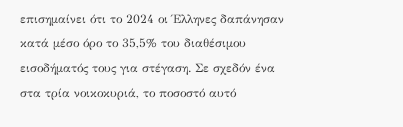επισημαίνει ότι το 2024 οι Έλληνες δαπάνησαν κατά μέσο όρο το 35,5% του διαθέσιμου εισοδήματός τους για στέγαση. Σε σχεδόν ένα στα τρία νοικοκυριά, το ποσοστό αυτό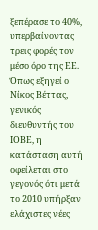ξεπέρασε το 40%, υπερβαίνοντας τρεις φορές τον μέσο όρο της ΕΕ.
Όπως εξηγεί ο Νίκος Βέττας, γενικός διευθυντής του ΙΟΒΕ, η κατάσταση αυτή οφείλεται στο γεγονός ότι μετά το 2010 υπήρξαν ελάχιστες νέες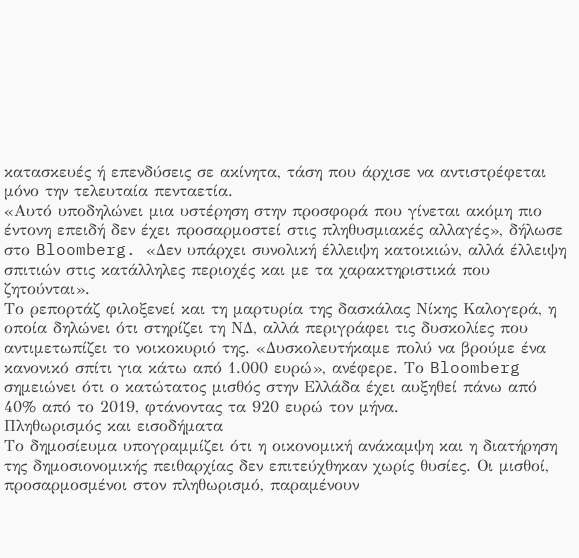κατασκευές ή επενδύσεις σε ακίνητα, τάση που άρχισε να αντιστρέφεται μόνο την τελευταία πενταετία.
«Αυτό υποδηλώνει μια υστέρηση στην προσφορά που γίνεται ακόμη πιο έντονη επειδή δεν έχει προσαρμοστεί στις πληθυσμιακές αλλαγές», δήλωσε στο Bloomberg. «Δεν υπάρχει συνολική έλλειψη κατοικιών, αλλά έλλειψη σπιτιών στις κατάλληλες περιοχές και με τα χαρακτηριστικά που ζητούνται».
Το ρεπορτάζ φιλοξενεί και τη μαρτυρία της δασκάλας Νίκης Καλογερά, η οποία δηλώνει ότι στηρίζει τη ΝΔ, αλλά περιγράφει τις δυσκολίες που αντιμετωπίζει το νοικοκυριό της. «Δυσκολευτήκαμε πολύ να βρούμε ένα κανονικό σπίτι για κάτω από 1.000 ευρώ», ανέφερε. Το Bloomberg σημειώνει ότι ο κατώτατος μισθός στην Ελλάδα έχει αυξηθεί πάνω από 40% από το 2019, φτάνοντας τα 920 ευρώ τον μήνα.
Πληθωρισμός και εισοδήματα
Το δημοσίευμα υπογραμμίζει ότι η οικονομική ανάκαμψη και η διατήρηση της δημοσιονομικής πειθαρχίας δεν επιτεύχθηκαν χωρίς θυσίες. Οι μισθοί, προσαρμοσμένοι στον πληθωρισμό, παραμένουν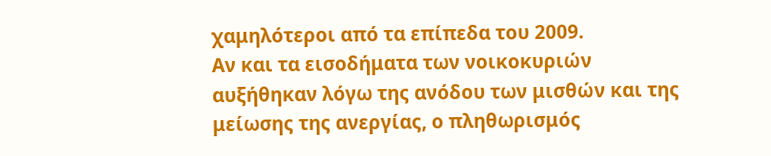χαμηλότεροι από τα επίπεδα του 2009.
Αν και τα εισοδήματα των νοικοκυριών αυξήθηκαν λόγω της ανόδου των μισθών και της μείωσης της ανεργίας, ο πληθωρισμός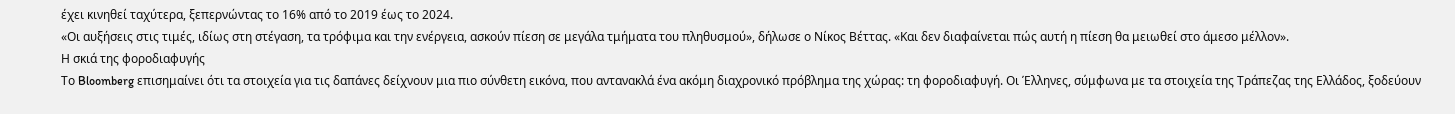έχει κινηθεί ταχύτερα, ξεπερνώντας το 16% από το 2019 έως το 2024.
«Οι αυξήσεις στις τιμές, ιδίως στη στέγαση, τα τρόφιμα και την ενέργεια, ασκούν πίεση σε μεγάλα τμήματα του πληθυσμού», δήλωσε ο Νίκος Βέττας. «Και δεν διαφαίνεται πώς αυτή η πίεση θα μειωθεί στο άμεσο μέλλον».
Η σκιά της φοροδιαφυγής
Το Bloomberg επισημαίνει ότι τα στοιχεία για τις δαπάνες δείχνουν μια πιο σύνθετη εικόνα, που αντανακλά ένα ακόμη διαχρονικό πρόβλημα της χώρας: τη φοροδιαφυγή. Οι Έλληνες, σύμφωνα με τα στοιχεία της Τράπεζας της Ελλάδος, ξοδεύουν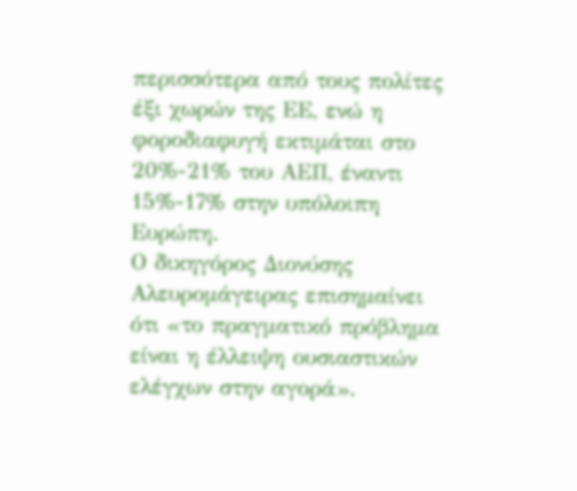περισσότερα από τους πολίτες έξι χωρών της ΕΕ, ενώ η φοροδιαφυγή εκτιμάται στο 20%-21% του ΑΕΠ, έναντι 15%-17% στην υπόλοιπη Ευρώπη.
Ο δικηγόρος Διονύσης Αλευρομάγειρας επισημαίνει ότι «το πραγματικό πρόβλημα είναι η έλλειψη ουσιαστικών ελέγχων στην αγορά».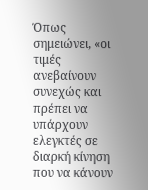Όπως σημειώνει, «οι τιμές ανεβαίνουν συνεχώς και πρέπει να υπάρχουν ελεγκτές σε διαρκή κίνηση που να κάνουν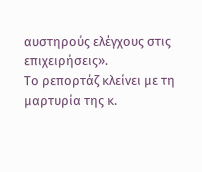αυστηρούς ελέγχους στις επιχειρήσεις».
Το ρεπορτάζ κλείνει με τη μαρτυρία της κ.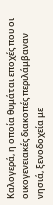Καλογερά, η οποία θυμάται εποχές που οι οικογενειακές διακοπές περιλάμβαναν νησιά, ξενοδοχεία με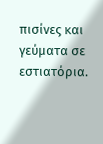πισίνες και γεύματα σε εστιατόρια.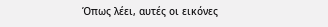Όπως λέει, αυτές οι εικόνες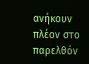ανήκουν πλέον στο παρελθόν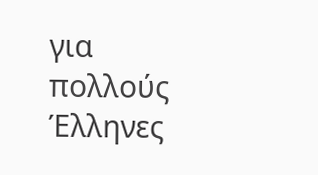για πολλούς Έλληνες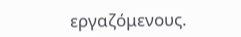εργαζόμενους.